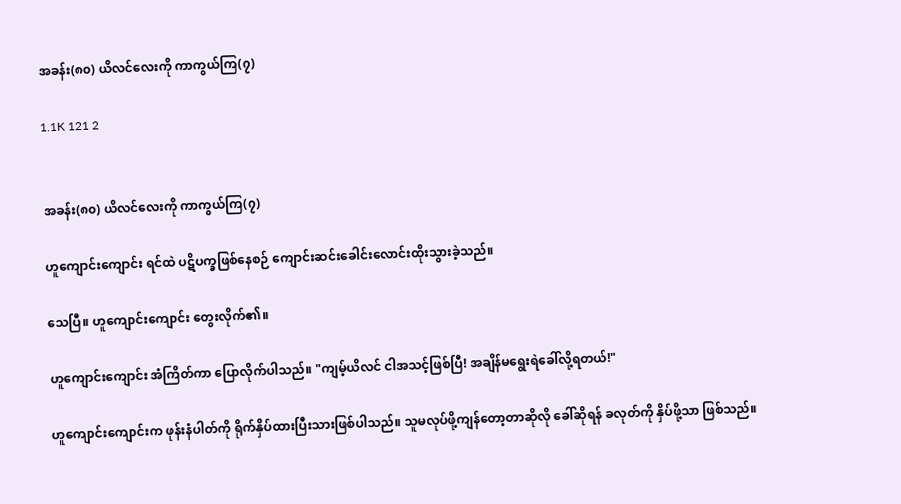အခန်း(၈၀) ယိလင်လေးကို ကာကွယ်ကြ(၇)

1.1K 121 2


အခန်း(၈၀) ယိလင်လေးကို ကာကွယ်ကြ(၇)

ဟူကျောင်းကျောင်း ရင်ထဲ ပဋိပက္ခဖြစ်နေစဉ် ကျောင်းဆင်းခေါင်းလောင်းထိုးသွားခဲ့သည်။

သေပြီ။ ဟူကျောင်းကျောင်း တွေးလိုက်၏။

ဟူကျောင်းကျောင်း အံကြိတ်ကာ ပြောလိုက်ပါသည်။ "ကျမ့်ယိလင် ငါအသင့်ဖြစ်ပြီ! အချိန်မရွေးရဲခေါ်လို့ရတယ်!"

ဟူကျောင်းကျောင်းက ဖုန်းနံပါတ်ကို ရိုက်နှိပ်ထားပြီးသားဖြစ်ပါသည်။ သူမလုပ်ဖို့ကျန်တော့တာဆိုလို ခေါ်ဆိုရန် ခလုတ်ကို နှိပ်ဖို့သာ ဖြစ်သည်။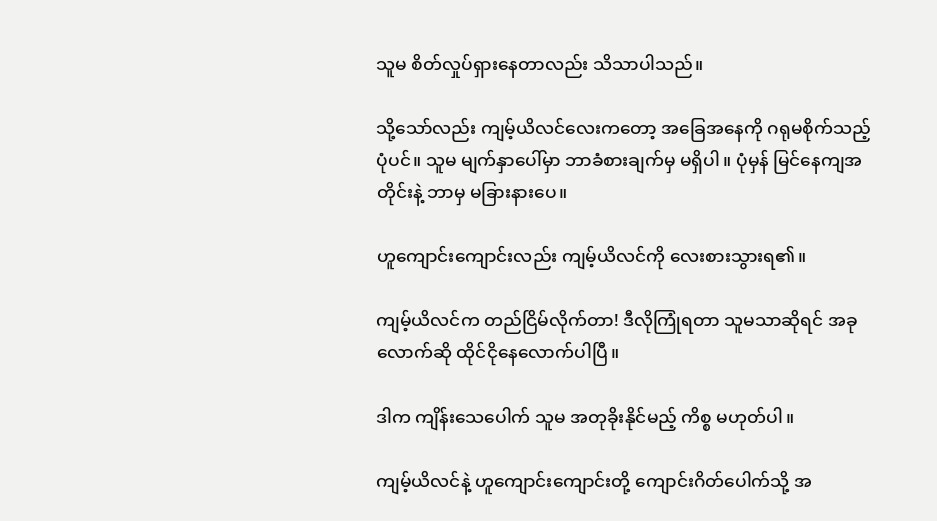သူမ စိတ်လှုပ်ရှားနေတာလည်း သိသာပါသည်။

သို့သော်လည်း ကျမ့်ယိလင်လေးကတော့ အခြေအနေကို ဂရုမစိုက်သည့်ပုံပင်။ သူမ မျက်နှာပေါ်မှာ ဘာခံစားချက်မှ မရှိပါ။ ပုံမှန် မြင်နေကျအတိုင်းနဲ့ ဘာမှ မခြားနားပေ။

ဟူကျောင်းကျောင်းလည်း ကျမ့်ယိလင်ကို လေးစားသွားရ၏။

ကျမ့်ယိလင်က တည်ငြိမ်လိုက်တာ! ဒီလိုကြုံရတာ သူမသာဆိုရင် အခုလောက်ဆို ထိုင်ငိုနေလောက်ပါပြီ။

ဒါက ကျိန်းသေပေါက် သူမ အတုခိုးနိုင်မည့် ကိစ္စ မဟုတ်ပါ။

ကျမ့်ယိလင်နဲ့ ဟူကျောင်းကျောင်းတို့ ကျောင်းဂိတ်ပေါက်သို့ အ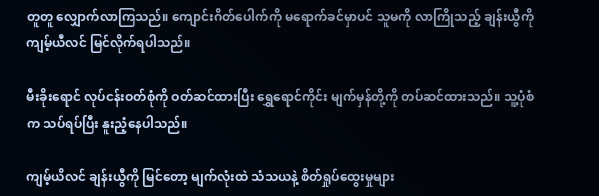တူတူ လျှောက်လာကြသည်။ ကျောင်းဂိတ်ပေါက်ကို မရောက်ခင်မှာပင် သူမကို လာကြိုသည့် ချန်းယွီကို ကျမ့်ယီလင် မြင်လိုက်ရပါသည်။

မီးခိုးရောင် လုပ်ငန်းဝတ်စုံကို ဝတ်ဆင်ထားပြီး ရွှေရောင်ကိုင်း မျက်မှန်တို့ကို တပ်ဆင်ထားသည်။ သူ့ပုံစံက သပ်ရပ်ပြီး နူးညံ့နေပါသည်။

ကျမ့်ယိလင် ချန်းယွီကို မြင်တော့ မျက်လုံးထဲ သံသယနဲ့ စိတ်ရှုပ်ထွေးမှုများ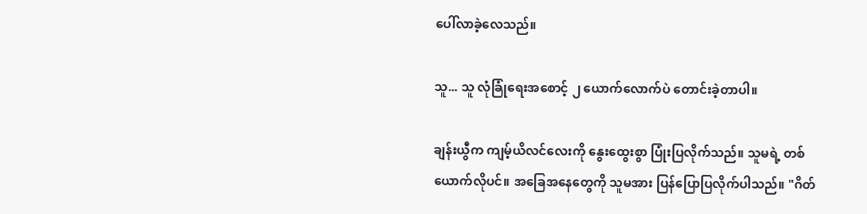ပေါ်လာခဲ့လေသည်။

သူ... သူ လုံခြုံရေးအစောင့် ၂ ယောက်လောက်ပဲ တောင်းခဲ့တာပါ။

ချန်းယွီက ကျမ့်ယိလင်လေးကို နွေးထွေးစွာ ပြုံးပြလိုက်သည်။ သူမရဲ့ တစ်ယောက်လိုပင်။ အခြေအနေတွေကို သူမအား ပြန်ပြောပြလိုက်ပါသည်။ "ဂိတ်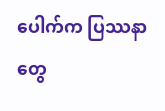ပေါက်က ပြဿနာတွေ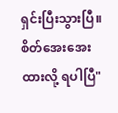ရှင်းပြီးသွားပြီ။ စိတ်အေးအေး ထားလို့ ရပါပြီ"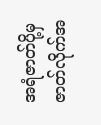အရံဇာတ်ပို့မှ ဇာတ်လိုက်အ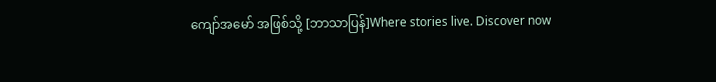ကျော်အမော် အဖြစ်သို့ [ဘာသာပြန်]Where stories live. Discover now